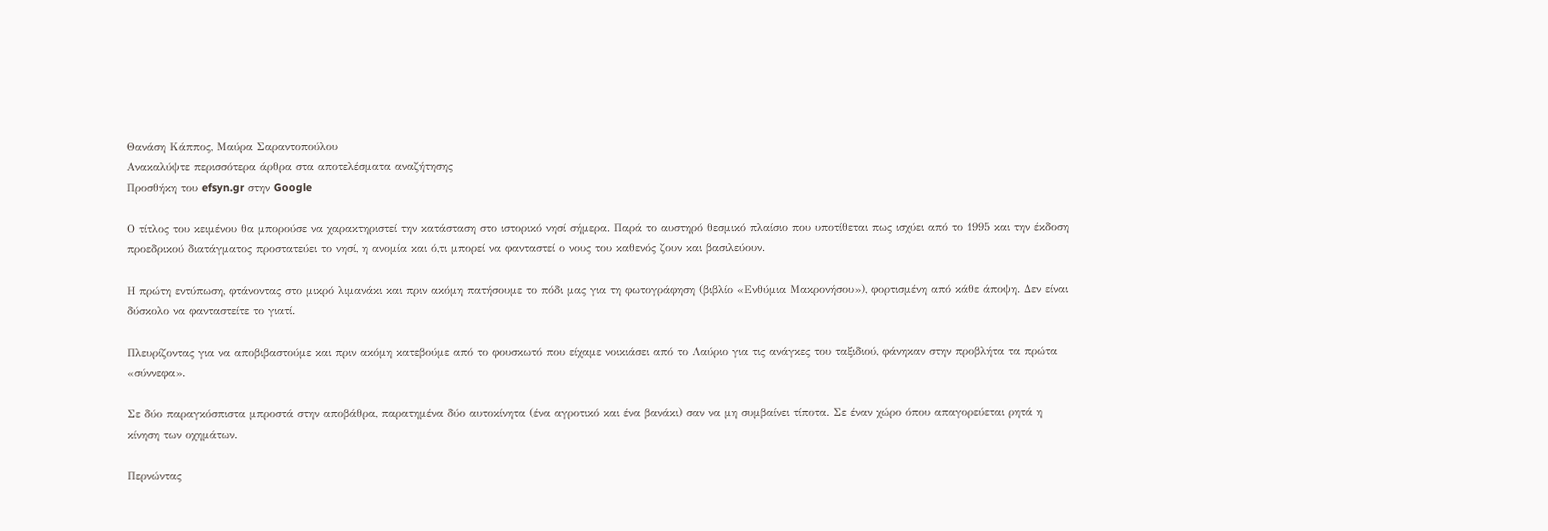Θανάση Κάππος, Μαύρα Σαραντοπούλου
Ανακαλύψτε περισσότερα άρθρα στα αποτελέσματα αναζήτησης
Προσθήκη του efsyn.gr στην Google

Ο τίτλος του κειμένου θα μπορούσε να χαρακτηριστεί την κατάσταση στο ιστορικό νησί σήμερα. Παρά το αυστηρό θεσμικό πλαίσιο που υποτίθεται πως ισχύει από το 1995 και την έκδοση προεδρικού διατάγματος προστατεύει το νησί, η ανομία και ό,τι μπορεί να φανταστεί ο νους του καθενός ζουν και βασιλεύουν.

Η πρώτη εντύπωση, φτάνοντας στο μικρό λιμανάκι και πριν ακόμη πατήσουμε το πόδι μας για τη φωτογράφηση (βιβλίο «Ενθύμια Μακρονήσου»), φορτισμένη από κάθε άποψη. Δεν είναι δύσκολο να φανταστείτε το γιατί.

Πλευρίζοντας για να αποβιβαστούμε και πριν ακόμη κατεβούμε από το φουσκωτό που είχαμε νοικιάσει από το Λαύριο για τις ανάγκες του ταξιδιού, φάνηκαν στην προβλήτα τα πρώτα «σύννεφα».

Σε δύο παραγκόσπιστα μπροστά στην αποβάθρα, παρατημένα δύο αυτοκίνητα (ένα αγροτικό και ένα βανάκι) σαν να μη συμβαίνει τίποτα. Σε έναν χώρο όπου απαγορεύεται ρητά η κίνηση των οχημάτων.

Περνώντας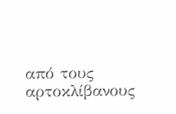από τους αρτοκλίβανους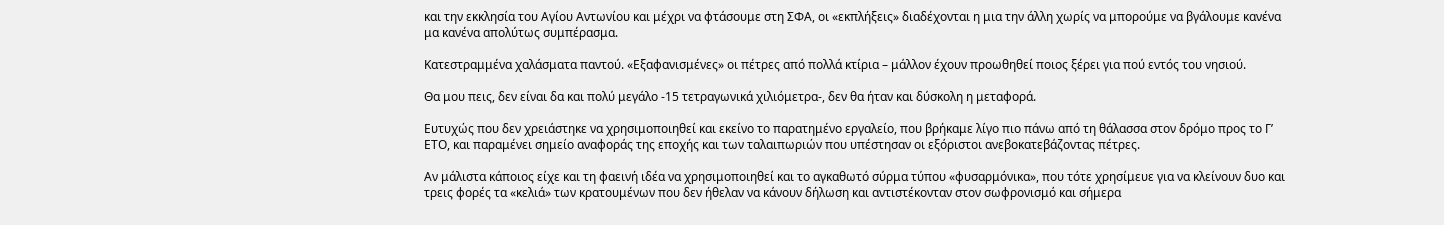και την εκκλησία του Αγίου Αντωνίου και μέχρι να φτάσουμε στη ΣΦΑ, οι «εκπλήξεις» διαδέχονται η μια την άλλη χωρίς να μπορούμε να βγάλουμε κανένα μα κανένα απολύτως συμπέρασμα.

Κατεστραμμένα χαλάσματα παντού. «Εξαφανισμένες» οι πέτρες από πολλά κτίρια – μάλλον έχουν προωθηθεί ποιος ξέρει για πού εντός του νησιού.

Θα μου πεις, δεν είναι δα και πολύ μεγάλο -15 τετραγωνικά χιλιόμετρα-, δεν θα ήταν και δύσκολη η μεταφορά.

Ευτυχώς που δεν χρειάστηκε να χρησιμοποιηθεί και εκείνο το παρατημένο εργαλείο, που βρήκαμε λίγο πιο πάνω από τη θάλασσα στον δρόμο προς το Γ’ ΕΤΟ, και παραμένει σημείο αναφοράς της εποχής και των ταλαιπωριών που υπέστησαν οι εξόριστοι ανεβοκατεβάζοντας πέτρες.

Αν μάλιστα κάποιος είχε και τη φαεινή ιδέα να χρησιμοποιηθεί και το αγκαθωτό σύρμα τύπου «φυσαρμόνικα», που τότε χρησίμευε για να κλείνουν δυο και τρεις φορές τα «κελιά» των κρατουμένων που δεν ήθελαν να κάνουν δήλωση και αντιστέκονταν στον σωφρονισμό και σήμερα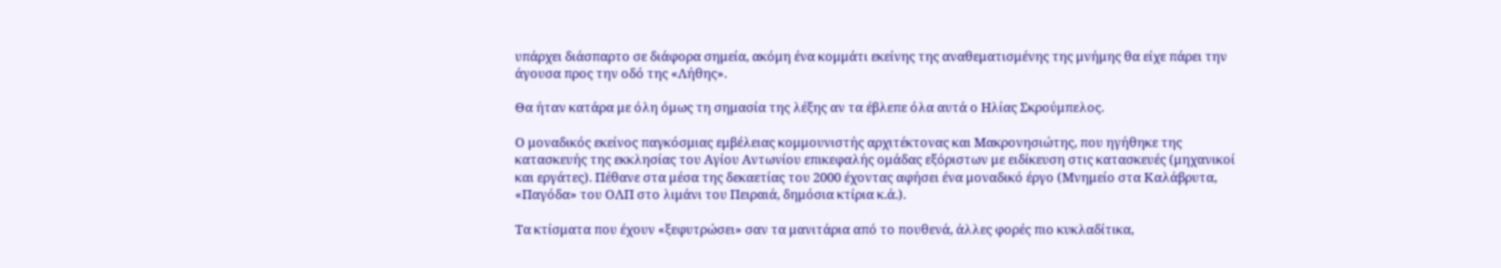υπάρχει διάσπαρτο σε διάφορα σημεία, ακόμη ένα κομμάτι εκείνης της αναθεματισμένης της μνήμης θα είχε πάρει την άγουσα προς την οδό της «Λήθης».

Θα ήταν κατάρα με όλη όμως τη σημασία της λέξης αν τα έβλεπε όλα αυτά ο Ηλίας Σκρούμπελος.

Ο μοναδικός εκείνος παγκόσμιας εμβέλειας κομμουνιστής αρχιτέκτονας και Μακρονησιώτης, που ηγήθηκε της κατασκευής της εκκλησίας του Αγίου Αντωνίου επικεφαλής ομάδας εξόριστων με ειδίκευση στις κατασκευές (μηχανικοί και εργάτες). Πέθανε στα μέσα της δεκαετίας του 2000 έχοντας αφήσει ένα μοναδικό έργο (Μνημείο στα Καλάβρυτα, «Παγόδα» του ΟΛΠ στο λιμάνι του Πειραιά, δημόσια κτίρια κ.ά.).

Τα κτίσματα που έχουν «ξεφυτρώσει» σαν τα μανιτάρια από το πουθενά, άλλες φορές πιο κυκλαδίτικα,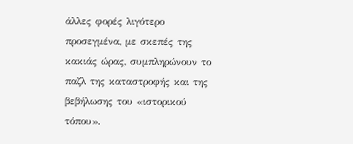άλλες φορές λιγότερο προσεγμένα, με σκεπές της κακιάς ώρας, συμπληρώνουν το παζλ της καταστροφής και της βεβήλωσης του «ιστορικού τόπου».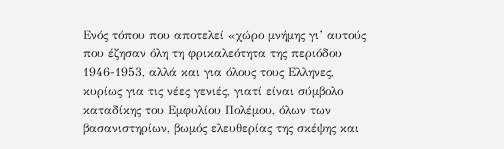Ενός τόπου που αποτελεί «χώρο μνήμης γι’ αυτούς που έζησαν όλη τη φρικαλεότητα της περιόδου 1946-1953, αλλά και για όλους τους Ελληνες, κυρίως για τις νέες γενιές, γιατί είναι σύμβολο καταδίκης του Εμφυλίου Πολέμου, όλων των βασανιστηρίων, βωμός ελευθερίας της σκέψης και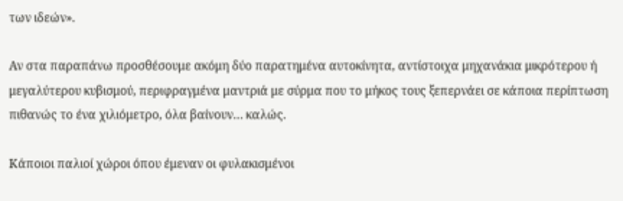των ιδεών».

Αν στα παραπάνω προσθέσουμε ακόμη δύο παρατημένα αυτοκίνητα, αντίστοιχα μηχανάκια μικρότερου ή μεγαλύτερου κυβισμού, περιφραγμένα μαντριά με σύρμα που το μήκος τους ξεπερνάει σε κάποια περίπτωση πιθανώς το ένα χιλιόμετρο, όλα βαίνουν… καλώς.

Κάποιοι παλιοί χώροι όπου έμεναν οι φυλακισμένοι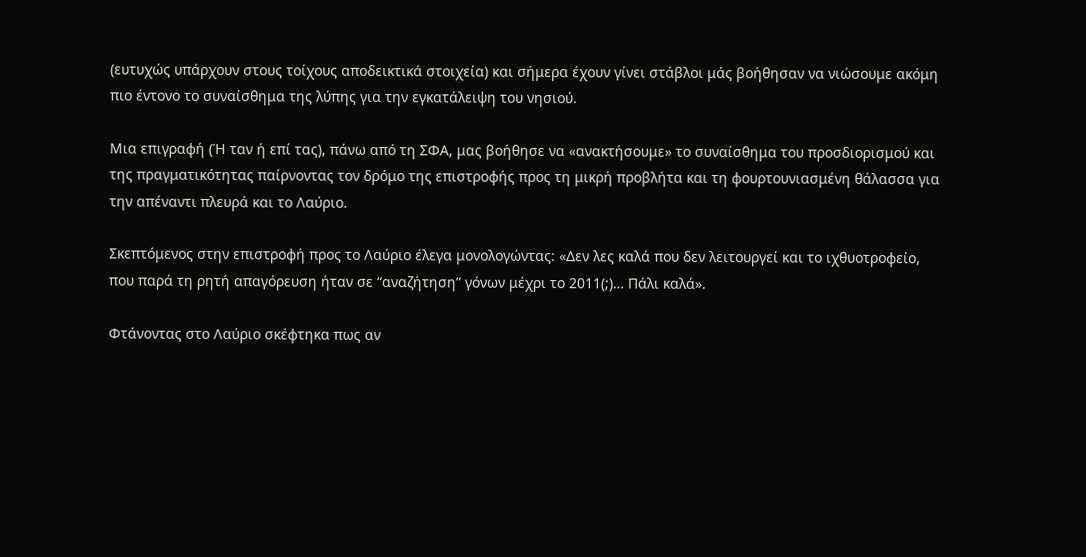(ευτυχώς υπάρχουν στους τοίχους αποδεικτικά στοιχεία) και σήμερα έχουν γίνει στάβλοι μάς βοήθησαν να νιώσουμε ακόμη πιο έντονο το συναίσθημα της λύπης για την εγκατάλειψη του νησιού.

Μια επιγραφή (Ή ταν ή επί τας), πάνω από τη ΣΦΑ, μας βοήθησε να «ανακτήσουμε» το συναίσθημα του προσδιορισμού και της πραγματικότητας παίρνοντας τον δρόμο της επιστροφής προς τη μικρή προβλήτα και τη φουρτουνιασμένη θάλασσα για την απέναντι πλευρά και το Λαύριο.

Σκεπτόμενος στην επιστροφή προς το Λαύριο έλεγα μονολογώντας: «Δεν λες καλά που δεν λειτουργεί και το ιχθυοτροφείο, που παρά τη ρητή απαγόρευση ήταν σε “αναζήτηση” γόνων μέχρι το 2011(;)… Πάλι καλά».

Φτάνοντας στο Λαύριο σκέφτηκα πως αν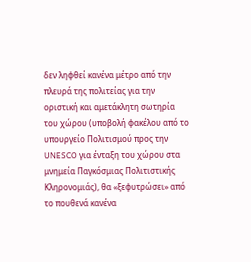δεν ληφθεί κανένα μέτρο από την πλευρά της πολιτείας για την οριστική και αμετάκλητη σωτηρία του χώρου (υποβολή φακέλου από το υπουργείο Πολιτισμού προς την UNESCO για ένταξη του χώρου στα μνημεία Παγκόσμιας Πολιτιστικής Κληρονομιάς), θα «ξεφυτρώσει» από το πουθενά κανένα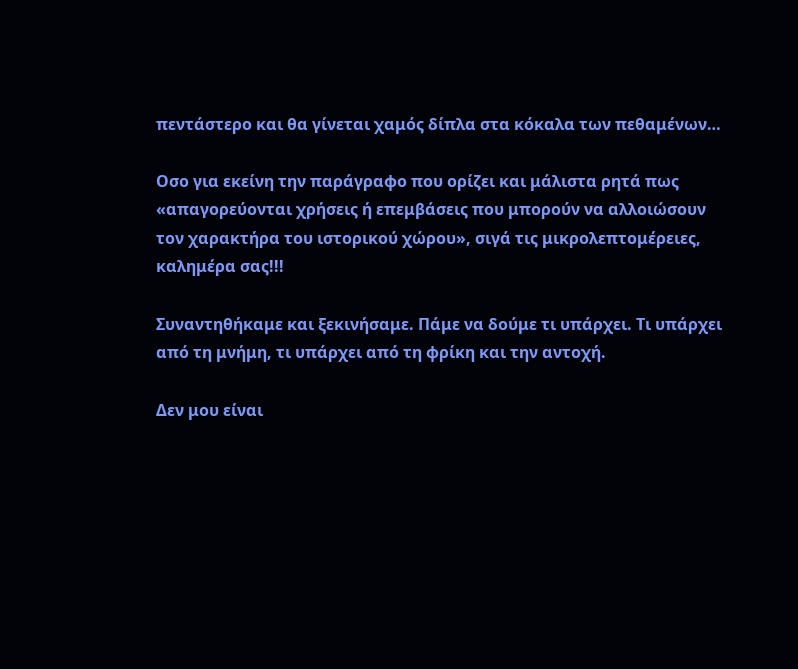πεντάστερο και θα γίνεται χαμός δίπλα στα κόκαλα των πεθαμένων…

Οσο για εκείνη την παράγραφο που ορίζει και μάλιστα ρητά πως «απαγορεύονται χρήσεις ή επεμβάσεις που μπορούν να αλλοιώσουν τον χαρακτήρα του ιστορικού χώρου», σιγά τις μικρολεπτομέρειες, καλημέρα σας!!!

Συναντηθήκαμε και ξεκινήσαμε. Πάμε να δούμε τι υπάρχει. Τι υπάρχει από τη μνήμη, τι υπάρχει από τη φρίκη και την αντοχή.

Δεν μου είναι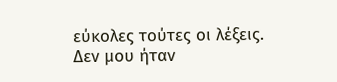εύκολες τούτες οι λέξεις. Δεν μου ήταν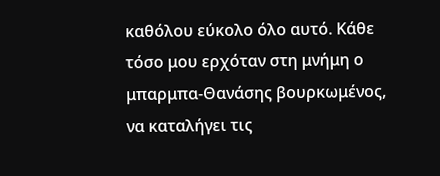καθόλου εύκολο όλο αυτό. Κάθε τόσο μου ερχόταν στη μνήμη ο μπαρμπα-Θανάσης βουρκωμένος, να καταλήγει τις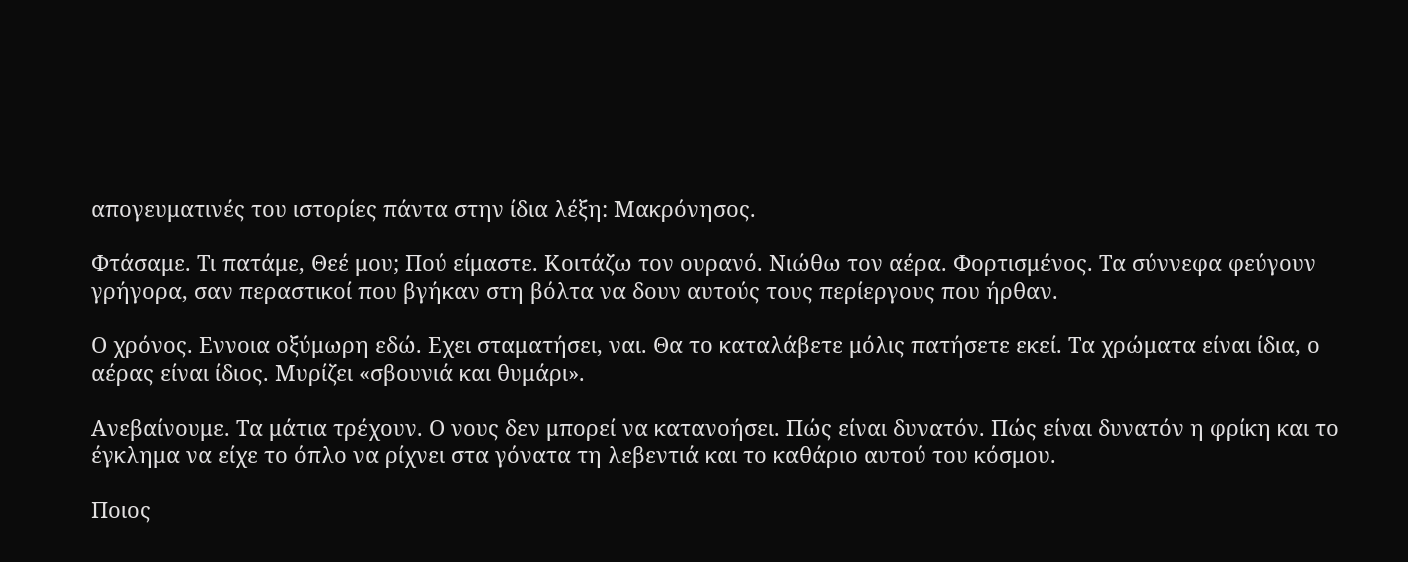απογευματινές του ιστορίες πάντα στην ίδια λέξη: Μακρόνησος.

Φτάσαμε. Τι πατάμε, Θεέ μου; Πού είμαστε. Κοιτάζω τον ουρανό. Νιώθω τον αέρα. Φορτισμένος. Τα σύννεφα φεύγουν γρήγορα, σαν περαστικοί που βγήκαν στη βόλτα να δουν αυτούς τους περίεργους που ήρθαν.

Ο χρόνος. Εννοια οξύμωρη εδώ. Εχει σταματήσει, ναι. Θα το καταλάβετε μόλις πατήσετε εκεί. Τα χρώματα είναι ίδια, ο αέρας είναι ίδιος. Μυρίζει «σβουνιά και θυμάρι».

Ανεβαίνουμε. Τα μάτια τρέχουν. Ο νους δεν μπορεί να κατανοήσει. Πώς είναι δυνατόν. Πώς είναι δυνατόν η φρίκη και το έγκλημα να είχε το όπλο να ρίχνει στα γόνατα τη λεβεντιά και το καθάριο αυτού του κόσμου.

Ποιος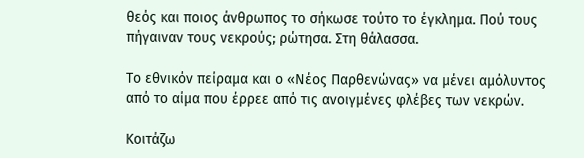θεός και ποιος άνθρωπος το σήκωσε τούτο το έγκλημα. Πού τους πήγαιναν τους νεκρούς; ρώτησα. Στη θάλασσα.

Το εθνικόν πείραμα και ο «Νέος Παρθενώνας» να μένει αμόλυντος από το αίμα που έρρεε από τις ανοιγμένες φλέβες των νεκρών.

Κοιτάζω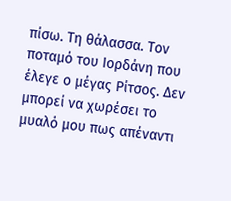πίσω. Τη θάλασσα. Τον ποταμό του Ιορδάνη που έλεγε ο μέγας Ρίτσος. Δεν μπορεί να χωρέσει το μυαλό μου πως απέναντι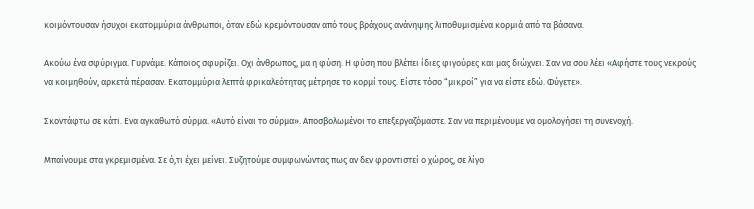κοιμόντουσαν ήσυχοι εκατομμύρια άνθρωποι, όταν εδώ κρεμόντουσαν από τους βράχους ανάνηψης λιποθυμισμένα κορμιά από τα βάσανα.

Ακούω ένα σφύριγμα. Γυρνάμε. Κάποιος σφυρίζει. Οχι άνθρωπος, μα η φύση. Η φύση που βλέπει ίδιες φιγούρες και μας διώχνει. Σαν να σου λέει «Αφήστε τους νεκρούς να κοιμηθούν, αρκετά πέρασαν. Εκατομμύρια λεπτά φρικαλεότητας μέτρησε το κορμί τους. Είστε τόσο “μικροί” για να είστε εδώ. Φύγετε».

Σκοντάφτω σε κάτι. Ενα αγκαθωτό σύρμα. «Αυτό είναι το σύρμα». Αποσβολωμένοι το επεξεργαζόμαστε. Σαν να περιμένουμε να ομολογήσει τη συνενοχή.

Μπαίνουμε στα γκρεμισμένα. Σε ό,τι έχει μείνει. Συζητούμε συμφωνώντας πως αν δεν φροντιστεί ο χώρος, σε λίγο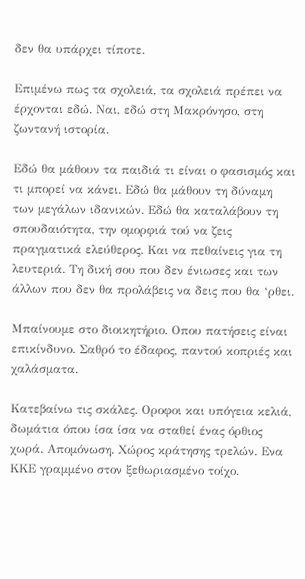δεν θα υπάρχει τίποτε.

Επιμένω πως τα σχολειά, τα σχολειά πρέπει να έρχονται εδώ. Ναι, εδώ στη Μακρόνησο, στη ζωντανή ιστορία.

Εδώ θα μάθουν τα παιδιά τι είναι ο φασισμός και τι μπορεί να κάνει. Εδώ θα μάθουν τη δύναμη των μεγάλων ιδανικών. Εδώ θα καταλάβουν τη σπουδαιότητα, την ομορφιά τού να ζεις πραγματικά ελεύθερος. Και να πεθαίνεις για τη λευτεριά. Τη δική σου που δεν ένιωσες και των άλλων που δεν θα προλάβεις να δεις που θα ‘ρθει.

Μπαίνουμε στο διοικητήριο. Οπου πατήσεις είναι επικίνδυνο. Σαθρό το έδαφος, παντού κοπριές και χαλάσματα.

Κατεβαίνω τις σκάλες. Οροφοι και υπόγεια κελιά, δωμάτια όπου ίσα ίσα να σταθεί ένας όρθιος χωρά. Απομόνωση. Χώρος κράτησης τρελών. Ενα ΚΚΕ γραμμένο στον ξεθωριασμένο τοίχο.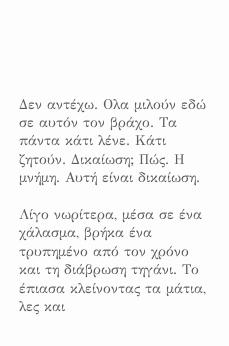Δεν αντέχω. Ολα μιλούν εδώ σε αυτόν τον βράχο. Τα πάντα κάτι λένε. Κάτι ζητούν. Δικαίωση; Πώς. Η μνήμη. Αυτή είναι δικαίωση.

Λίγο νωρίτερα, μέσα σε ένα χάλασμα, βρήκα ένα τρυπημένο από τον χρόνο και τη διάβρωση τηγάνι. Το έπιασα κλείνοντας τα μάτια, λες και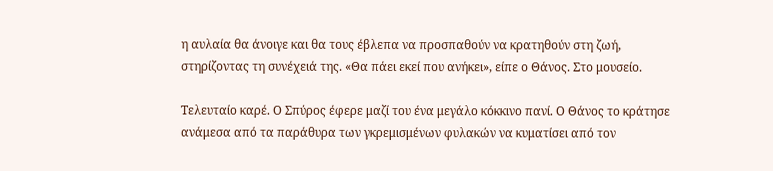η αυλαία θα άνοιγε και θα τους έβλεπα να προσπαθούν να κρατηθούν στη ζωή, στηρίζοντας τη συνέχειά της. «Θα πάει εκεί που ανήκει», είπε ο Θάνος. Στο μουσείο.

Τελευταίο καρέ. Ο Σπύρος έφερε μαζί του ένα μεγάλο κόκκινο πανί. Ο Θάνος το κράτησε ανάμεσα από τα παράθυρα των γκρεμισμένων φυλακών να κυματίσει από τον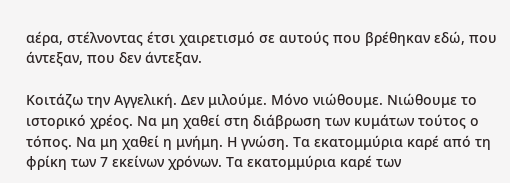αέρα, στέλνοντας έτσι χαιρετισμό σε αυτούς που βρέθηκαν εδώ, που άντεξαν, που δεν άντεξαν.

Κοιτάζω την Αγγελική. Δεν μιλούμε. Μόνο νιώθουμε. Νιώθουμε το ιστορικό χρέος. Να μη χαθεί στη διάβρωση των κυμάτων τούτος ο τόπος. Να μη χαθεί η μνήμη. Η γνώση. Τα εκατομμύρια καρέ από τη φρίκη των 7 εκείνων χρόνων. Τα εκατομμύρια καρέ των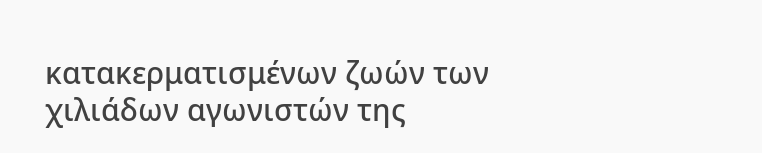κατακερματισμένων ζωών των χιλιάδων αγωνιστών της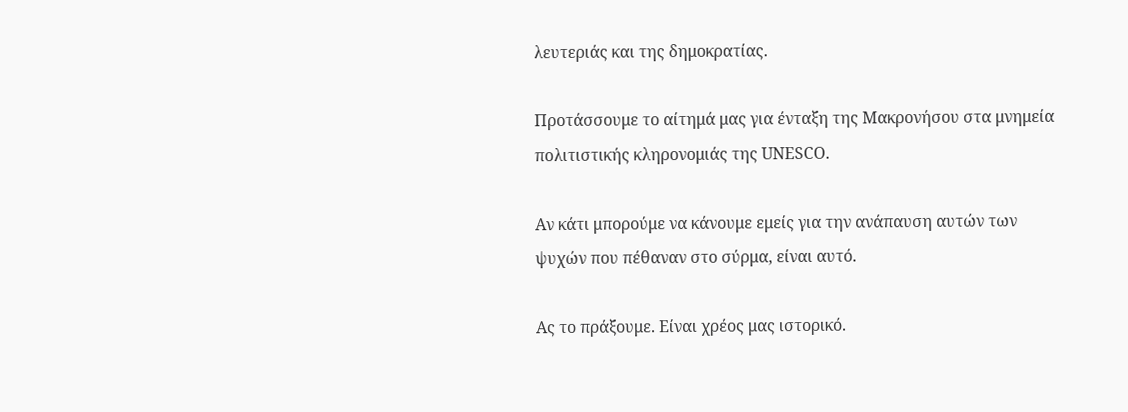λευτεριάς και της δημοκρατίας.

Προτάσσουμε το αίτημά μας για ένταξη της Μακρονήσου στα μνημεία πολιτιστικής κληρονομιάς της UNESCO.

Αν κάτι μπορούμε να κάνουμε εμείς για την ανάπαυση αυτών των ψυχών που πέθαναν στο σύρμα, είναι αυτό.

Ας το πράξουμε. Είναι χρέος μας ιστορικό.